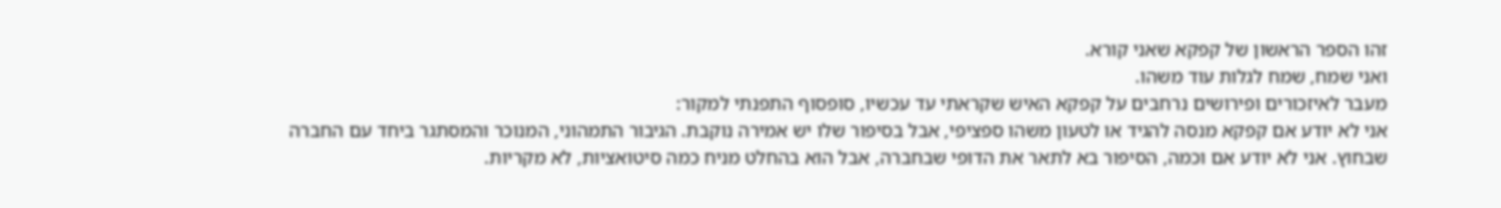זהו הספר הראשון של קפקא שאני קורא.
ואני שמח, שמח לגלות עוד משהו.
מעבר לאיזכורים ופירושים נרחבים על קפקא האיש שקראתי עד עכשיו, סופסוף התפנתי למקור:
אני לא יודע אם קפקא מנסה להגיד או לטעון משהו ספציפי, אבל בסיפור שלו יש אמירה נוקבת. הגיבור התמהוני, המנוכר והמסתגר ביחד עם החברה שבחוץ. אני לא יודע אם וכמה, הסיפור בא לתאר את הדופי שבחברה, אבל הוא בהחלט מניח כמה סיטואציות, לא מקריות.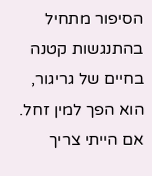הסיפור מתחיל בהתנגשות קטנה בחיים של גריגור, הוא הפך למין זחל.
אם הייתי צריך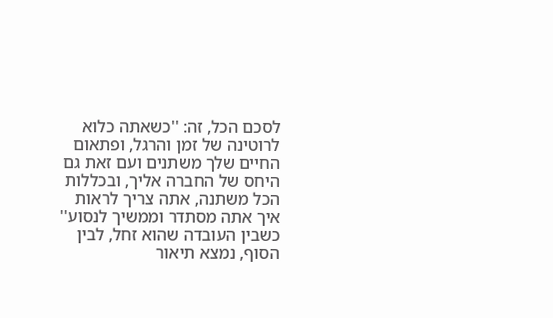לסכם הכל, זה: ''כשאתה כלוא לרוטינה של זמן והרגל, ופתאום החיים שלך משתנים ועם זאת גם היחס של החברה אליך, ובכללות הכל משתנה, אתה צריך לראות איך אתה מסתדר וממשיך לנסוע''
כשבין העובדה שהוא זחל, לבין הסוף, נמצא תיאור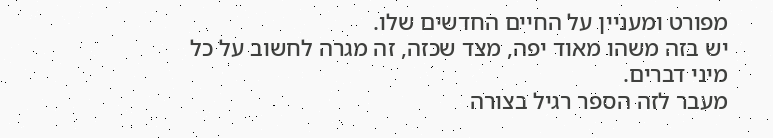מפורט ומעניין על החיים החדשים שלו.
יש בזה משהו מאוד יפה, מצד שכזה, זה מגרה לחשוב על כל מיני דברים.
מעבר לזה הספר רגיל בצורה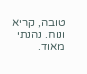טובה, קריא ונוח. נהנתי מאוד.